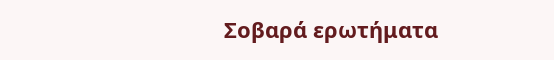Σοβαρά ερωτήματα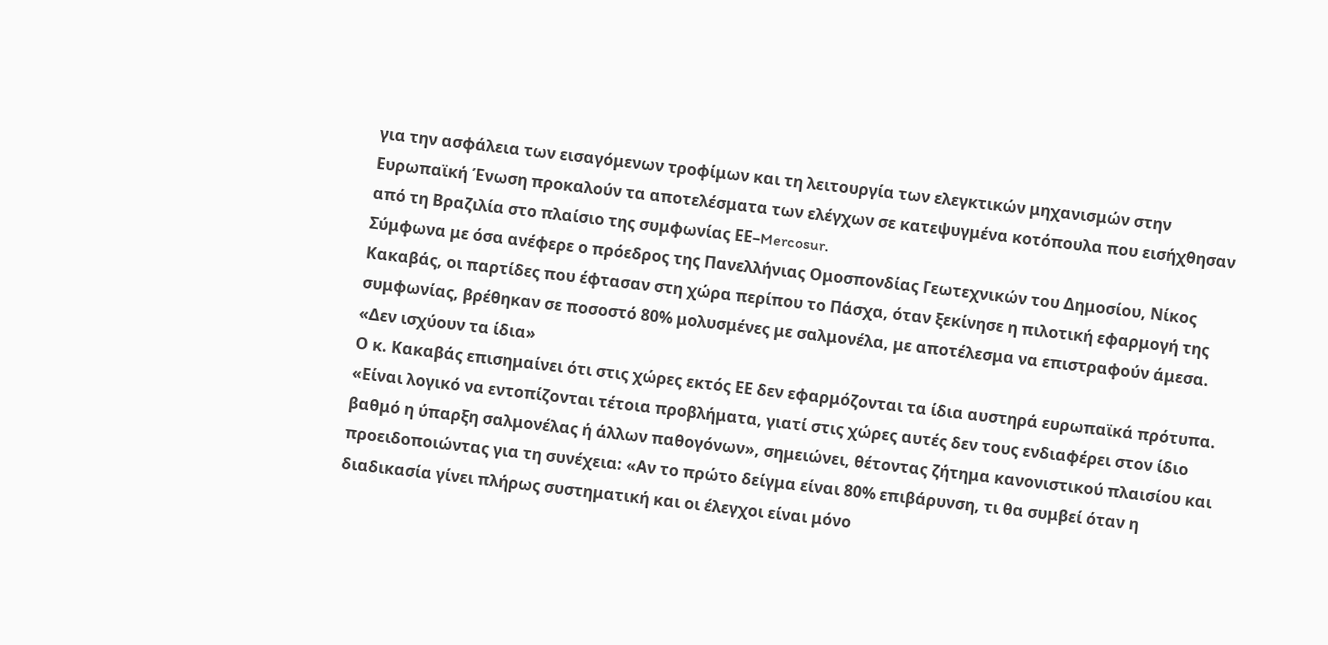για την ασφάλεια των εισαγόμενων τροφίμων και τη λειτουργία των ελεγκτικών μηχανισμών στην Ευρωπαϊκή Ένωση προκαλούν τα αποτελέσματα των ελέγχων σε κατεψυγμένα κοτόπουλα που εισήχθησαν από τη Βραζιλία στο πλαίσιο της συμφωνίας ΕΕ–Mercosur.
Σύμφωνα με όσα ανέφερε ο πρόεδρος της Πανελλήνιας Ομοσπονδίας Γεωτεχνικών του Δημοσίου, Νίκος Κακαβάς, οι παρτίδες που έφτασαν στη χώρα περίπου το Πάσχα, όταν ξεκίνησε η πιλοτική εφαρμογή της συμφωνίας, βρέθηκαν σε ποσοστό 80% μολυσμένες με σαλμονέλα, με αποτέλεσμα να επιστραφούν άμεσα.
«Δεν ισχύουν τα ίδια»
Ο κ. Κακαβάς επισημαίνει ότι στις χώρες εκτός ΕΕ δεν εφαρμόζονται τα ίδια αυστηρά ευρωπαϊκά πρότυπα. «Είναι λογικό να εντοπίζονται τέτοια προβλήματα, γιατί στις χώρες αυτές δεν τους ενδιαφέρει στον ίδιο βαθμό η ύπαρξη σαλμονέλας ή άλλων παθογόνων», σημειώνει, θέτοντας ζήτημα κανονιστικού πλαισίου και προειδοποιώντας για τη συνέχεια: «Αν το πρώτο δείγμα είναι 80% επιβάρυνση, τι θα συμβεί όταν η διαδικασία γίνει πλήρως συστηματική και οι έλεγχοι είναι μόνο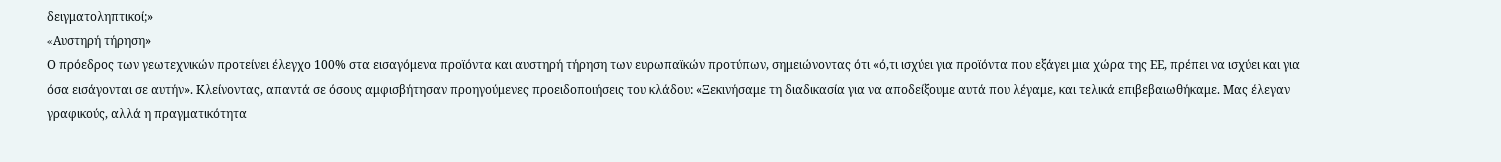δειγματοληπτικοί;»
«Aυστηρή τήρηση»
Ο πρόεδρος των γεωτεχνικών προτείνει έλεγχο 100% στα εισαγόμενα προϊόντα και αυστηρή τήρηση των ευρωπαϊκών προτύπων, σημειώνοντας ότι «ό,τι ισχύει για προϊόντα που εξάγει μια χώρα της ΕΕ, πρέπει να ισχύει και για όσα εισάγονται σε αυτήν». Κλείνοντας, απαντά σε όσους αμφισβήτησαν προηγούμενες προειδοποιήσεις του κλάδου: «Ξεκινήσαμε τη διαδικασία για να αποδείξουμε αυτά που λέγαμε, και τελικά επιβεβαιωθήκαμε. Μας έλεγαν γραφικούς, αλλά η πραγματικότητα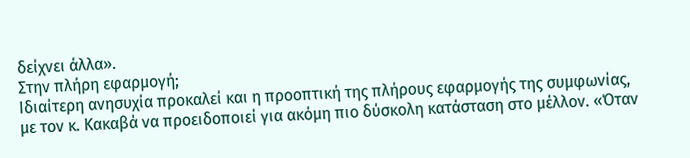δείχνει άλλα».
Στην πλήρη εφαρμογή;
Ιδιαίτερη ανησυχία προκαλεί και η προοπτική της πλήρους εφαρμογής της συμφωνίας, με τον κ. Κακαβά να προειδοποιεί για ακόμη πιο δύσκολη κατάσταση στο μέλλον. «Όταν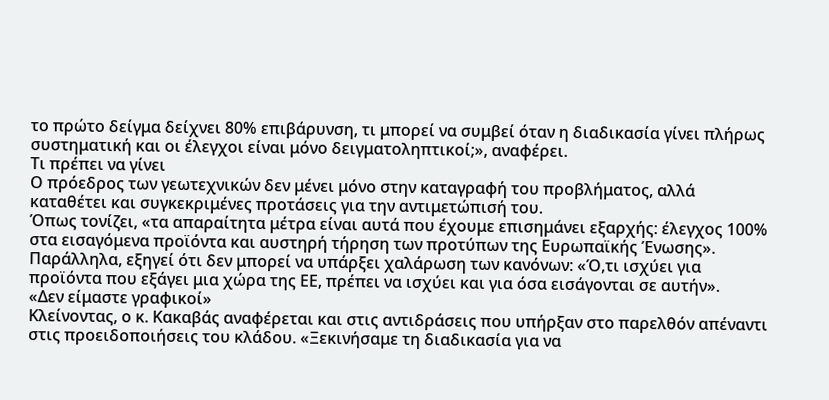το πρώτο δείγμα δείχνει 80% επιβάρυνση, τι μπορεί να συμβεί όταν η διαδικασία γίνει πλήρως συστηματική και οι έλεγχοι είναι μόνο δειγματοληπτικοί;», αναφέρει.
Τι πρέπει να γίνει
Ο πρόεδρος των γεωτεχνικών δεν μένει μόνο στην καταγραφή του προβλήματος, αλλά καταθέτει και συγκεκριμένες προτάσεις για την αντιμετώπισή του.
Όπως τονίζει, «τα απαραίτητα μέτρα είναι αυτά που έχουμε επισημάνει εξαρχής: έλεγχος 100% στα εισαγόμενα προϊόντα και αυστηρή τήρηση των προτύπων της Ευρωπαϊκής Ένωσης». Παράλληλα, εξηγεί ότι δεν μπορεί να υπάρξει χαλάρωση των κανόνων: «Ό,τι ισχύει για προϊόντα που εξάγει μια χώρα της ΕΕ, πρέπει να ισχύει και για όσα εισάγονται σε αυτήν».
«Δεν είμαστε γραφικοί»
Κλείνοντας, ο κ. Κακαβάς αναφέρεται και στις αντιδράσεις που υπήρξαν στο παρελθόν απέναντι στις προειδοποιήσεις του κλάδου. «Ξεκινήσαμε τη διαδικασία για να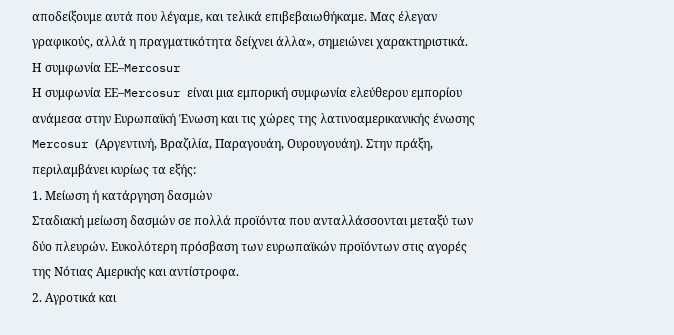αποδείξουμε αυτά που λέγαμε, και τελικά επιβεβαιωθήκαμε. Μας έλεγαν γραφικούς, αλλά η πραγματικότητα δείχνει άλλα», σημειώνει χαρακτηριστικά.
Η συμφωνία ΕΕ–Mercosur
Η συμφωνία ΕΕ–Mercosur είναι μια εμπορική συμφωνία ελεύθερου εμπορίου ανάμεσα στην Ευρωπαϊκή Ένωση και τις χώρες της λατινοαμερικανικής ένωσης Mercosur (Αργεντινή, Βραζιλία, Παραγουάη, Ουρουγουάη). Στην πράξη, περιλαμβάνει κυρίως τα εξής:
1. Μείωση ή κατάργηση δασμών
Σταδιακή μείωση δασμών σε πολλά προϊόντα που ανταλλάσσονται μεταξύ των δύο πλευρών. Ευκολότερη πρόσβαση των ευρωπαϊκών προϊόντων στις αγορές της Νότιας Αμερικής και αντίστροφα.
2. Αγροτικά και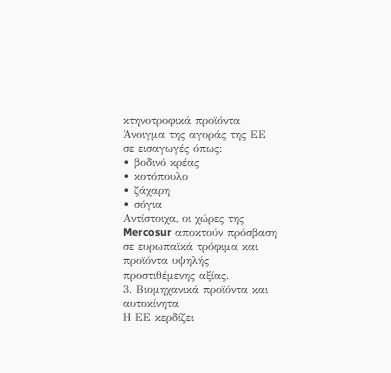κτηνοτροφικά προϊόντα
Άνοιγμα της αγοράς της ΕΕ σε εισαγωγές όπως:
• βοδινό κρέας
• κοτόπουλο
• ζάχαρη
• σόγια
Αντίστοιχα, οι χώρες της Mercosur αποκτούν πρόσβαση σε ευρωπαϊκά τρόφιμα και προϊόντα υψηλής προστιθέμενης αξίας.
3. Βιομηχανικά προϊόντα και αυτοκίνητα
Η ΕΕ κερδίζει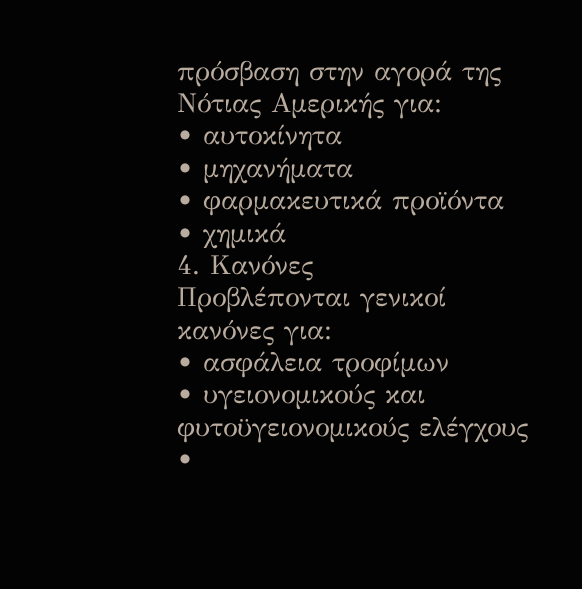πρόσβαση στην αγορά της Νότιας Αμερικής για:
• αυτοκίνητα
• μηχανήματα
• φαρμακευτικά προϊόντα
• χημικά
4. Κανόνες
Προβλέπονται γενικοί κανόνες για:
• ασφάλεια τροφίμων
• υγειονομικούς και φυτοϋγειονομικούς ελέγχους
•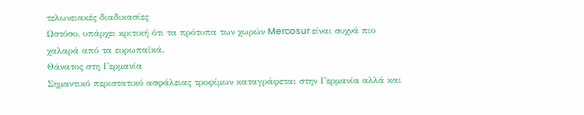τελωνειακές διαδικασίες
Ωστόσο, υπάρχει κριτική ότι τα πρότυπα των χωρών Mercosur είναι συχνά πιο χαλαρά από τα ευρωπαϊκά.
Θάνατος στη Γερμανία
Σημαντικό περιστατικό ασφάλειας τροφίμων καταγράφεται στην Γερμανία αλλά και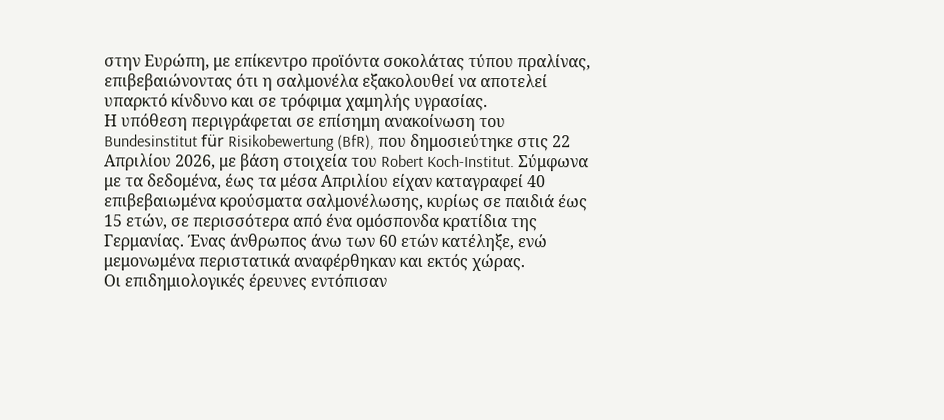στην Ευρώπη, με επίκεντρο προϊόντα σοκολάτας τύπου πραλίνας, επιβεβαιώνοντας ότι η σαλμονέλα εξακολουθεί να αποτελεί υπαρκτό κίνδυνο και σε τρόφιμα χαμηλής υγρασίας.
Η υπόθεση περιγράφεται σε επίσημη ανακοίνωση του Bundesinstitut für Risikobewertung (BfR), που δημοσιεύτηκε στις 22 Απριλίου 2026, με βάση στοιχεία του Robert Koch-Institut. Σύμφωνα με τα δεδομένα, έως τα μέσα Απριλίου είχαν καταγραφεί 40 επιβεβαιωμένα κρούσματα σαλμονέλωσης, κυρίως σε παιδιά έως 15 ετών, σε περισσότερα από ένα ομόσπονδα κρατίδια της Γερμανίας. Ένας άνθρωπος άνω των 60 ετών κατέληξε, ενώ μεμονωμένα περιστατικά αναφέρθηκαν και εκτός χώρας.
Οι επιδημιολογικές έρευνες εντόπισαν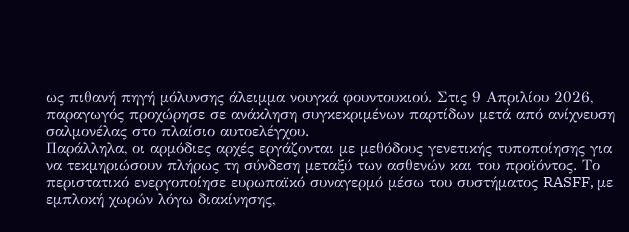ως πιθανή πηγή μόλυνσης άλειμμα νουγκά φουντουκιού. Στις 9 Απριλίου 2026, παραγωγός προχώρησε σε ανάκληση συγκεκριμένων παρτίδων μετά από ανίχνευση σαλμονέλας στο πλαίσιο αυτοελέγχου.
Παράλληλα, οι αρμόδιες αρχές εργάζονται με μεθόδους γενετικής τυποποίησης για να τεκμηριώσουν πλήρως τη σύνδεση μεταξύ των ασθενών και του προϊόντος. Το περιστατικό ενεργοποίησε ευρωπαϊκό συναγερμό μέσω του συστήματος RASFF, με εμπλοκή χωρών λόγω διακίνησης,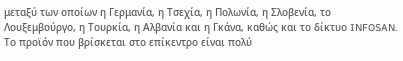μεταξύ των οποίων η Γερμανία, η Τσεχία, η Πολωνία, η Σλοβενία, το Λουξεμβούργο, η Τουρκία, η Αλβανία και η Γκάνα, καθώς και το δίκτυο INFOSAN.
Το προϊόν που βρίσκεται στο επίκεντρο είναι πολύ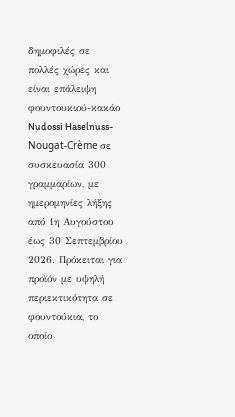δημοφιλές σε πολλές χώρες και είναι επάλειψη φουντουκιού-κακάο Nudossi Haselnuss-Nougat-Crème σε συσκευασία 300 γραμμαρίων, με ημερομηνίες λήξης από 1η Αυγούστου έως 30 Σεπτεμβρίου 2026. Πρόκειται για προϊόν με υψηλή περιεκτικότητα σε φουντούκια, το οποίο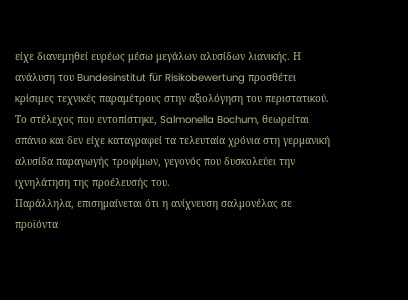είχε διανεμηθεί ευρέως μέσω μεγάλων αλυσίδων λιανικής. Η ανάλυση του Bundesinstitut für Risikobewertung προσθέτει κρίσιμες τεχνικές παραμέτρους στην αξιολόγηση του περιστατικού.
Το στέλεχος που εντοπίστηκε, Salmonella Bochum, θεωρείται σπάνιο και δεν είχε καταγραφεί τα τελευταία χρόνια στη γερμανική αλυσίδα παραγωγής τροφίμων, γεγονός που δυσκολεύει την ιχνηλάτηση της προέλευσής του.
Παράλληλα, επισημαίνεται ότι η ανίχνευση σαλμονέλας σε προϊόντα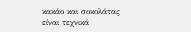κακάο και σοκολάτας είναι τεχνικά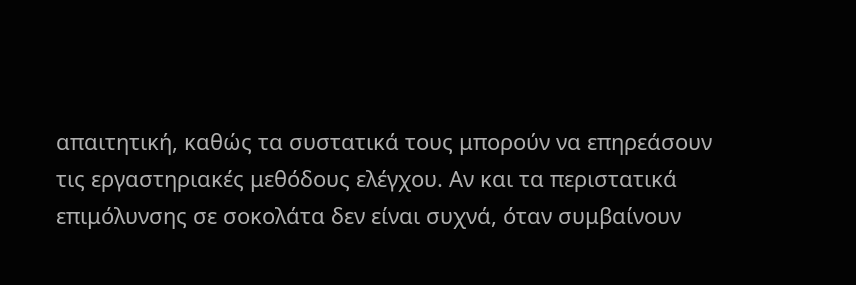απαιτητική, καθώς τα συστατικά τους μπορούν να επηρεάσουν τις εργαστηριακές μεθόδους ελέγχου. Αν και τα περιστατικά επιμόλυνσης σε σοκολάτα δεν είναι συχνά, όταν συμβαίνουν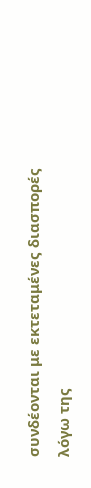συνδέονται με εκτεταμένες διασπορές λόγω της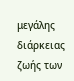μεγάλης διάρκειας ζωής των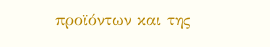προϊόντων και της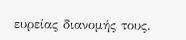ευρείας διανομής τους.